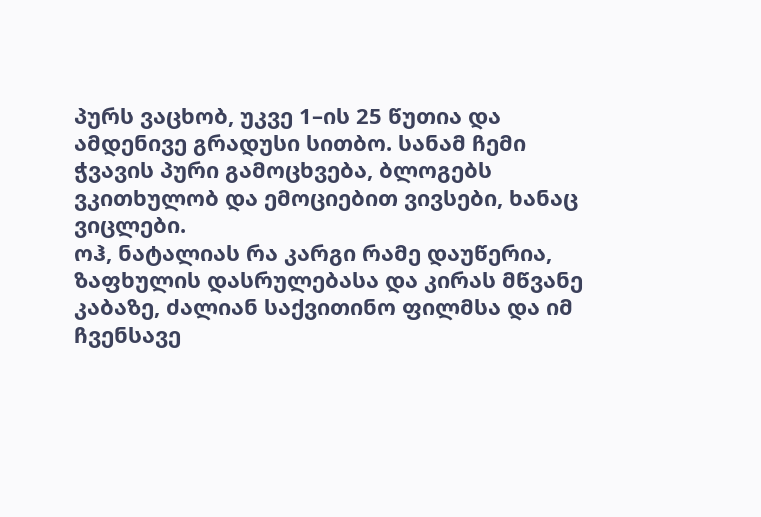პურს ვაცხობ, უკვე 1–ის 25 წუთია და ამდენივე გრადუსი სითბო. სანამ ჩემი ჭვავის პური გამოცხვება, ბლოგებს ვკითხულობ და ემოციებით ვივსები, ხანაც ვიცლები.
ოჰ, ნატალიას რა კარგი რამე დაუწერია, ზაფხულის დასრულებასა და კირას მწვანე კაბაზე, ძალიან საქვითინო ფილმსა და იმ ჩვენსავე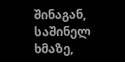შინაგან, საშინელ ხმაზე,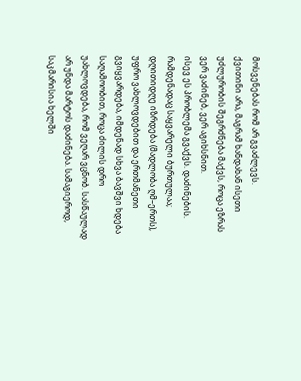მოსვენებას რომ არ გვაძლევს.
ქვითინი არა, მაგრამ ხანდახან ისეთი უძლურობის შეგრძნება მაქვს, როცა ეზრას ვერ ვაძინებ, ვერ აგიხსნით.
ისევ ეს პრობლემა გვაქვს. დაძინების.
რამდენადაც საყვარელი ბურთულაა; დღითიდღე იზრდება (მადლობა ღმ–ერთს), უფრო ვახლოვდებით და ერთმანეთი გვიყვარდება, იმდენად სხვა ბავშვი ხდება საღამოობით, როცა ძილის დრო უახლოვდება, რომ ვეღარ ვცნობ. სასწაულად არ უნდა მარტოს დაძინება. სამაგიეროდ, საკმარისია ხელში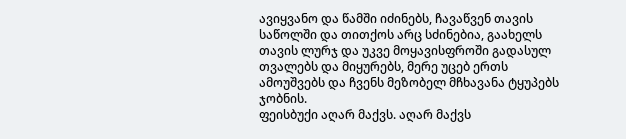ავიყვანო და წამში იძინებს, ჩავაწვენ თავის საწოლში და თითქოს არც სძინებია, გაახელს თავის ლურჯ და უკვე მოყავისფროში გადასულ თვალებს და მიყურებს, მერე უცებ ერთს ამოუშვებს და ჩვენს მეზობელ მჩხავანა ტყუპებს ჯობნის.
ფეისბუქი აღარ მაქვს. აღარ მაქვს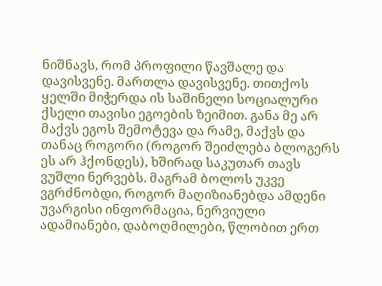ნიშნავს, რომ პროფილი წავშალე და დავისვენე. მართლა დავისვენე. თითქოს ყელში მიჭერდა ის საშინელი სოციალური ქსელი თავისი ეგოების ზეიმით. განა მე არ მაქვს ეგოს შემოტევა და რამე, მაქვს და თანაც როგორი (როგორ შეიძლება ბლოგერს ეს არ ჰქონდეს), ხშირად საკუთარ თავს ვუშლი ნერვებს. მაგრამ ბოლოს უკვე ვგრძნობდი, როგორ მაღიზიანებდა ამდენი უვარგისი ინფორმაცია, ნერვიული ადამიანები, დაბოღმილები, წლობით ერთ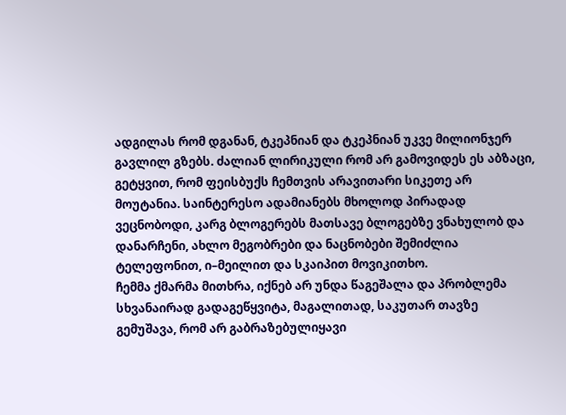ადგილას რომ დგანან, ტკეპნიან და ტკეპნიან უკვე მილიონჯერ გავლილ გზებს. ძალიან ლირიკული რომ არ გამოვიდეს ეს აბზაცი, გეტყვით, რომ ფეისბუქს ჩემთვის არავითარი სიკეთე არ მოუტანია. საინტერესო ადამიანებს მხოლოდ პირადად ვეცნობოდი, კარგ ბლოგერებს მათსავე ბლოგებზე ვნახულობ და დანარჩენი, ახლო მეგობრები და ნაცნობები შემიძლია ტელეფონით, ი–მეილით და სკაიპით მოვიკითხო.
ჩემმა ქმარმა მითხრა, იქნებ არ უნდა წაგეშალა და პრობლემა სხვანაირად გადაგეწყვიტა, მაგალითად, საკუთარ თავზე გემუშავა, რომ არ გაბრაზებულიყავი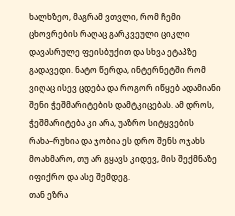ხალხზეო, მაგრამ ვთვლი, რომ ჩემი ცხოვრების რაღაც გარკვეული ციკლი დავასრულე ფეისბუქით და სხვა ეტაპზე გადავედი. ნატო წერდა, ინტერნეტში რომ ვიღაც ისევ ცდება და როგორ იწყებ ადამიანი შენი ჭეშმარიტების დამტკიცებას. ამ დროს, ჭეშმარიტება კი არა, უაზრო სიტყვების რახა–რუხია და ჯობია ეს დრო შენს ოჯახს მოახმარო, თუ არ გყავს კიდევ, მის შექმნაზე იფიქრო და ასე შემდეგ.
თან ეზრა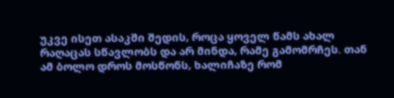უკვე ისეთ ასაკში შედის, როცა ყოველ წამს ახალ რაღაცას სწავლობს და არ მინდა, რამე გამომრჩეს. თან ამ ბოლო დროს მოსწონს, ხალიჩაზე რომ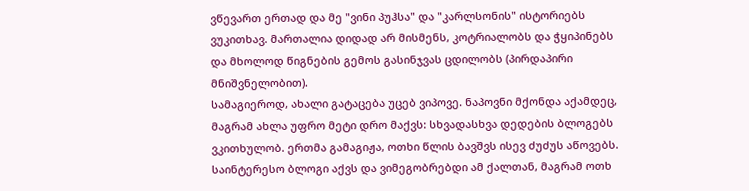ვწევართ ერთად და მე "ვინი პუჰსა" და "კარლსონის" ისტორიებს ვუკითხავ. მართალია დიდად არ მისმენს, კოტრიალობს და ჭყიპინებს და მხოლოდ წიგნების გემოს გასინჯვას ცდილობს (პირდაპირი მნიშვნელობით).
სამაგიეროდ, ახალი გატაცება უცებ ვიპოვე. ნაპოვნი მქონდა აქამდეც, მაგრამ ახლა უფრო მეტი დრო მაქვს: სხვადასხვა დედების ბლოგებს ვკითხულობ. ერთმა გამაგიჟა, ოთხი წლის ბავშვს ისევ ძუძუს აწოვებს. საინტერესო ბლოგი აქვს და ვიმეგობრებდი ამ ქალთან, მაგრამ ოთხ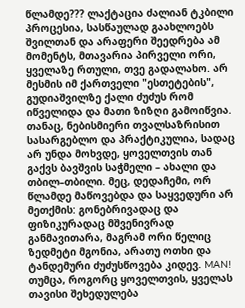წლამდე??? ლაქტაცია ძალიან ტკბილი პროცესია, სასწაულად გაახლოებს შვილთან და არაფერი შეედრება ამ მომენტს, მთავარია პირველი ორი, ყველაზე რთული, თვე გადალახო. არ მესმის იმ ქართველი "ესთეტების", გუდიაშვილზე ქალი ძუძუს რომ იწველიდა და მათი ზიზღი გამოიწვია. თანაც, ნებისმიერი თვალსაზრისით სასარგებლო და პრაქტიკულია, სადაც არ უნდა მოხვდე, ყოველთვის თან გაქვს ბავშვის საჭმელი – ახალი და თბილ–თბილი. მეც, დედაჩემი, ორ წლამდე მაწოვებდა და საყვედური არ მეთქმის: გონებრივადაც და ფიზიკურადაც მშვენივრად განმავითარა, მაგრამ ორი წელიც ზედმეტი მგონია, არათუ ოთხი და ტანდემური ძუძუსწოვება კიდევ. MAN! თუმცა, როგორც ყოველთვის, ყველას თავისი შეხედულება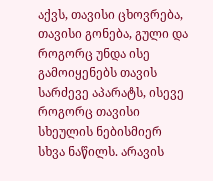აქვს, თავისი ცხოვრება, თავისი გონება, გული და როგორც უნდა ისე გამოიყენებს თავის სარძევე აპარატს, ისევე როგორც თავისი სხეულის ნებისმიერ სხვა ნაწილს. არავის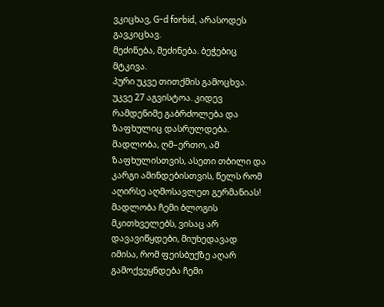ვკიცხავ, G-d forbid, არასოდეს გავკიცხავ.
მეძინება, მეძინება. ბეჭებიც მტკივა.
პური უკვე თითქმის გამოცხვა.
უკვე 27 აგვისტოა. კიდევ რამდენიმე გაბრძოლება და ზაფხულიც დასრულდება. მადლობა, ღმ–ერთო, ამ ზაფხულისთვის, ასეთი თბილი და კარგი ამინდებისთვის, წელს რომ აღირსე აღმოსავლეთ გერმანიას! მადლობა ჩემი ბლოგის მკითხველებს, ვისაც არ დავავიწყდები, მიუხედავად იმისა, რომ ფეისბუქზე აღარ გამოქვეყნდება ჩემი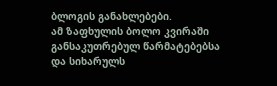ბლოგის განახლებები.
ამ ზაფხულის ბოლო კვირაში განსაკუთრებულ წარმატებებსა და სიხარულს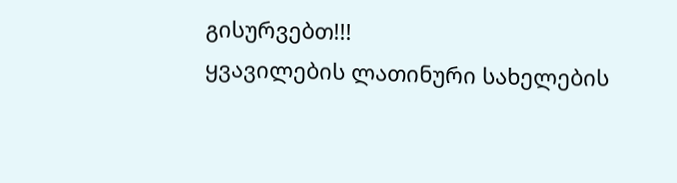გისურვებთ!!!
ყვავილების ლათინური სახელების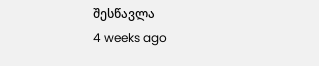შესწავლა
4 weeks ago